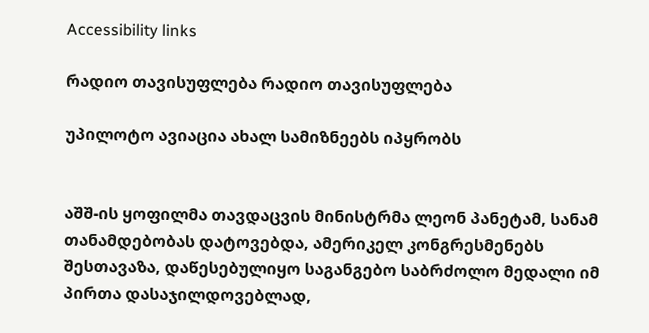Accessibility links

რადიო თავისუფლება რადიო თავისუფლება

უპილოტო ავიაცია ახალ სამიზნეებს იპყრობს


აშშ-ის ყოფილმა თავდაცვის მინისტრმა ლეონ პანეტამ, სანამ თანამდებობას დატოვებდა, ამერიკელ კონგრესმენებს შესთავაზა, დაწესებულიყო საგანგებო საბრძოლო მედალი იმ პირთა დასაჯილდოვებლად,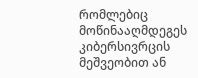რომლებიც მოწინააღმდეგეს კიბერსივრცის მეშვეობით ან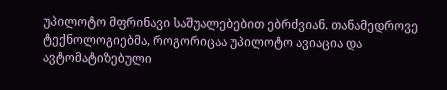უპილოტო მფრინავი საშუალებებით ებრძვიან. თანამედროვე ტექნოლოგიებმა, როგორიცაა უპილოტო ავიაცია და ავტომატიზებული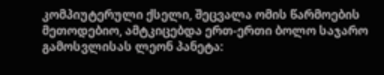კომპიუტერული ქსელი, შეცვალა ომის წარმოების მეთოდებიო, ამტკიცებდა ერთ-ერთი ბოლო საჯარო გამოსვლისას ლეონ პანეტა: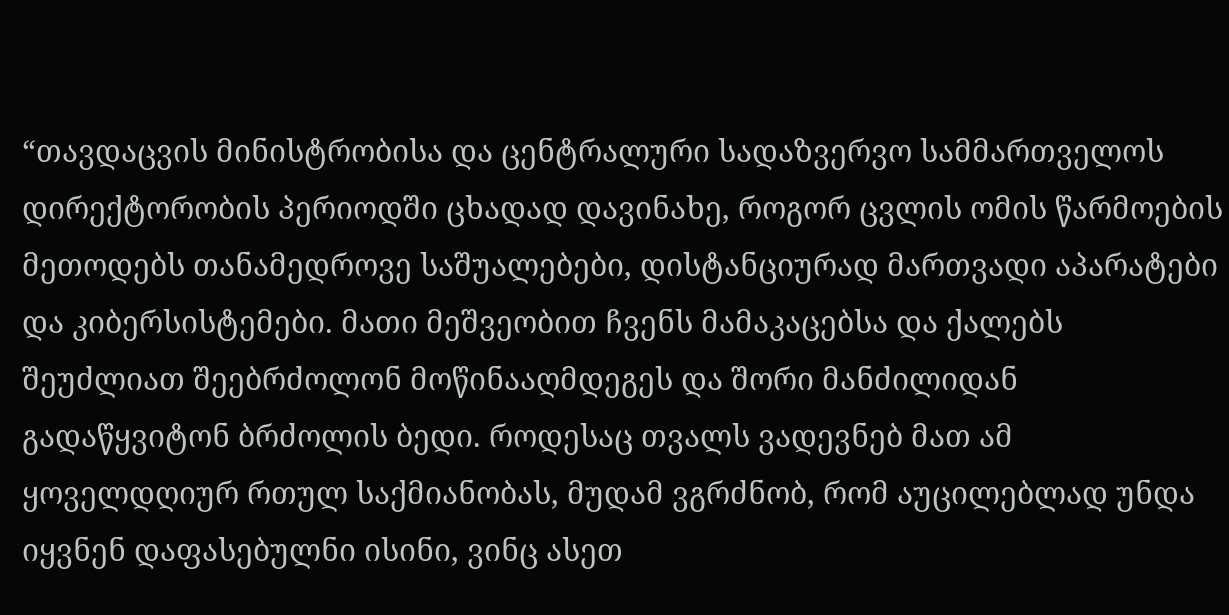“თავდაცვის მინისტრობისა და ცენტრალური სადაზვერვო სამმართველოს დირექტორობის პერიოდში ცხადად დავინახე, როგორ ცვლის ომის წარმოების მეთოდებს თანამედროვე საშუალებები, დისტანციურად მართვადი აპარატები და კიბერსისტემები. მათი მეშვეობით ჩვენს მამაკაცებსა და ქალებს შეუძლიათ შეებრძოლონ მოწინააღმდეგეს და შორი მანძილიდან გადაწყვიტონ ბრძოლის ბედი. როდესაც თვალს ვადევნებ მათ ამ ყოველდღიურ რთულ საქმიანობას, მუდამ ვგრძნობ, რომ აუცილებლად უნდა იყვნენ დაფასებულნი ისინი, ვინც ასეთ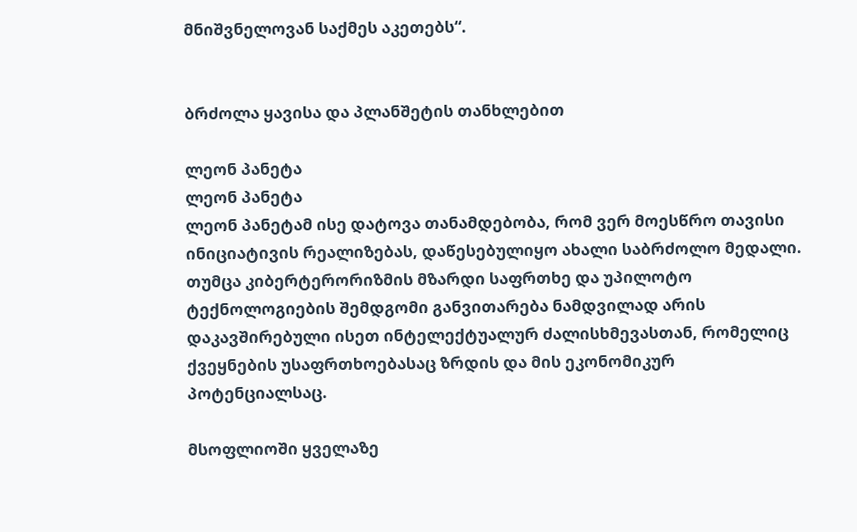მნიშვნელოვან საქმეს აკეთებს“.


ბრძოლა ყავისა და პლანშეტის თანხლებით

ლეონ პანეტა
ლეონ პანეტა
ლეონ პანეტამ ისე დატოვა თანამდებობა, რომ ვერ მოესწრო თავისი ინიციატივის რეალიზებას, დაწესებულიყო ახალი საბრძოლო მედალი. თუმცა კიბერტერორიზმის მზარდი საფრთხე და უპილოტო ტექნოლოგიების შემდგომი განვითარება ნამდვილად არის დაკავშირებული ისეთ ინტელექტუალურ ძალისხმევასთან, რომელიც ქვეყნების უსაფრთხოებასაც ზრდის და მის ეკონომიკურ პოტენციალსაც.

მსოფლიოში ყველაზე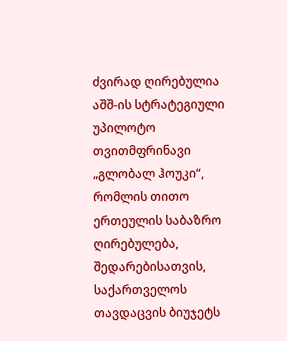ძვირად ღირებულია აშშ-ის სტრატეგიული უპილოტო თვითმფრინავი „გლობალ ჰოუკი“, რომლის თითო ერთეულის საბაზრო ღირებულება, შედარებისათვის, საქართველოს თავდაცვის ბიუჯეტს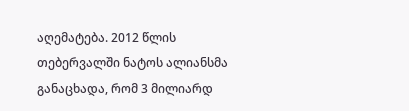აღემატება. 2012 წლის თებერვალში ნატოს ალიანსმა განაცხადა, რომ 3 მილიარდ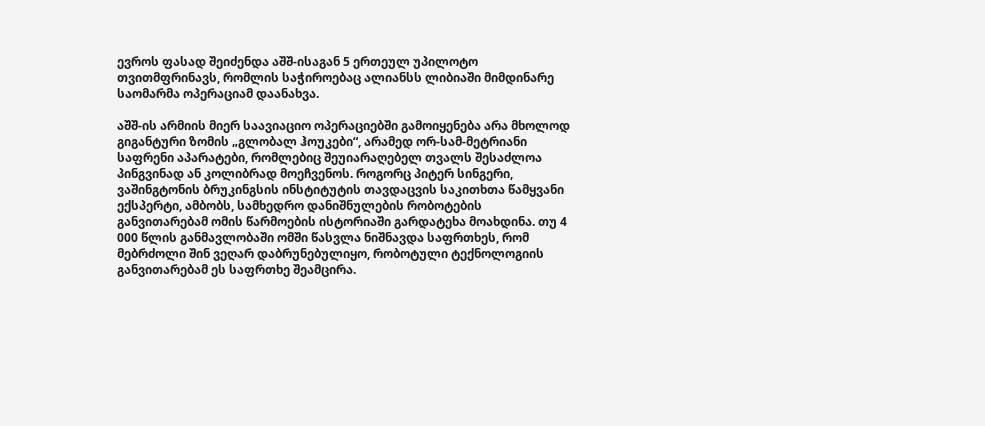ევროს ფასად შეიძენდა აშშ-ისაგან 5 ერთეულ უპილოტო თვითმფრინავს, რომლის საჭიროებაც ალიანსს ლიბიაში მიმდინარე საომარმა ოპერაციამ დაანახვა.

აშშ-ის არმიის მიერ საავიაციო ოპერაციებში გამოიყენება არა მხოლოდ გიგანტური ზომის „გლობალ ჰოუკები“, არამედ ორ-სამ-მეტრიანი საფრენი აპარატები, რომლებიც შეუიარაღებელ თვალს შესაძლოა პინგვინად ან კოლიბრად მოეჩვენოს. როგორც პიტერ სინგერი, ვაშინგტონის ბრუკინგსის ინსტიტუტის თავდაცვის საკითხთა წამყვანი ექსპერტი, ამბობს, სამხედრო დანიშნულების რობოტების განვითარებამ ომის წარმოების ისტორიაში გარდატეხა მოახდინა. თუ 4 000 წლის განმავლობაში ომში წასვლა ნიშნავდა საფრთხეს, რომ მებრძოლი შინ ვეღარ დაბრუნებულიყო, რობოტული ტექნოლოგიის განვითარებამ ეს საფრთხე შეამცირა.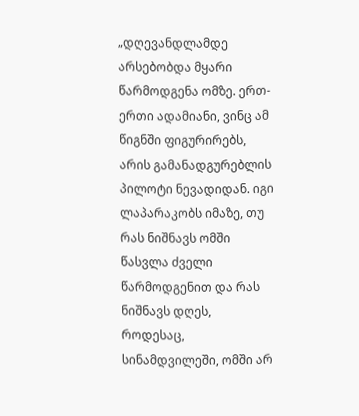„დღევანდლამდე არსებობდა მყარი წარმოდგენა ომზე. ერთ-ერთი ადამიანი, ვინც ამ წიგნში ფიგურირებს, არის გამანადგურებლის პილოტი ნევადიდან. იგი ლაპარაკობს იმაზე, თუ რას ნიშნავს ომში წასვლა ძველი წარმოდგენით და რას ნიშნავს დღეს, როდესაც, სინამდვილეში, ომში არ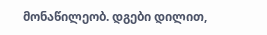მონაწილეობ. დგები დილით,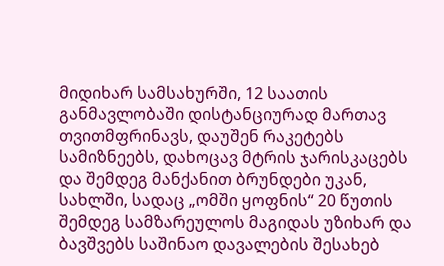მიდიხარ სამსახურში, 12 საათის განმავლობაში დისტანციურად მართავ თვითმფრინავს, დაუშენ რაკეტებს სამიზნეებს, დახოცავ მტრის ჯარისკაცებს და შემდეგ მანქანით ბრუნდები უკან, სახლში, სადაც „ომში ყოფნის“ 20 წუთის შემდეგ სამზარეულოს მაგიდას უზიხარ და ბავშვებს საშინაო დავალების შესახებ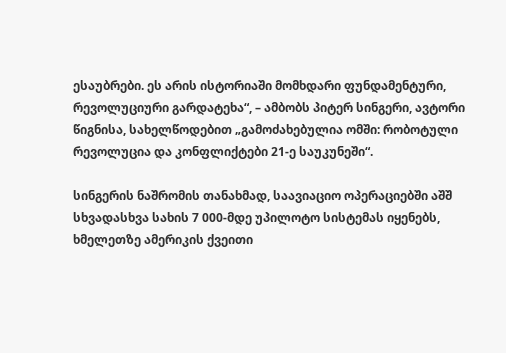ესაუბრები. ეს არის ისტორიაში მომხდარი ფუნდამენტური, რევოლუციური გარდატეხა“, – ამბობს პიტერ სინგერი, ავტორი წიგნისა, სახელწოდებით „გამოძახებულია ომში: რობოტული რევოლუცია და კონფლიქტები 21-ე საუკუნეში“.

სინგერის ნაშრომის თანახმად, საავიაციო ოპერაციებში აშშ სხვადასხვა სახის 7 000-მდე უპილოტო სისტემას იყენებს, ხმელეთზე ამერიკის ქვეითი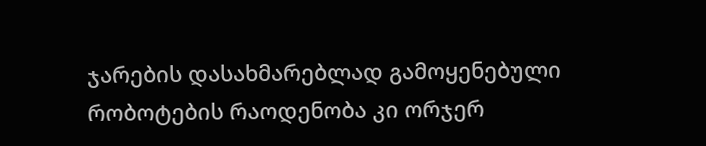ჯარების დასახმარებლად გამოყენებული რობოტების რაოდენობა კი ორჯერ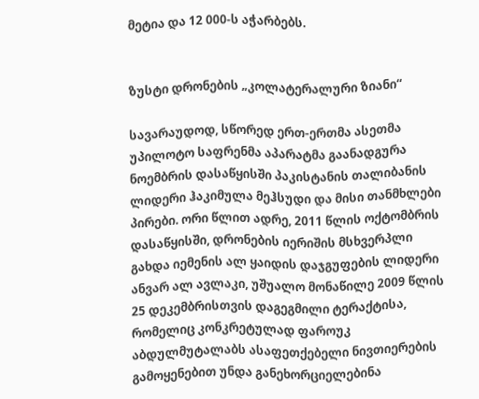მეტია და 12 000-ს აჭარბებს.


ზუსტი დრონების „კოლატერალური ზიანი“

სავარაუდოდ, სწორედ ერთ-ერთმა ასეთმა უპილოტო საფრენმა აპარატმა გაანადგურა ნოემბრის დასაწყისში პაკისტანის თალიბანის ლიდერი ჰაკიმულა მეჰსუდი და მისი თანმხლები პირები. ორი წლით ადრე, 2011 წლის ოქტომბრის დასაწყისში, დრონების იერიშის მსხვერპლი გახდა იემენის ალ ყაიდის დაჯგუფების ლიდერი ანვარ ალ ავლაკი, უშუალო მონაწილე 2009 წლის 25 დეკემბრისთვის დაგეგმილი ტერაქტისა, რომელიც კონკრეტულად ფაროუკ აბდულმუტალაბს ასაფეთქებელი ნივთიერების გამოყენებით უნდა განეხორციელებინა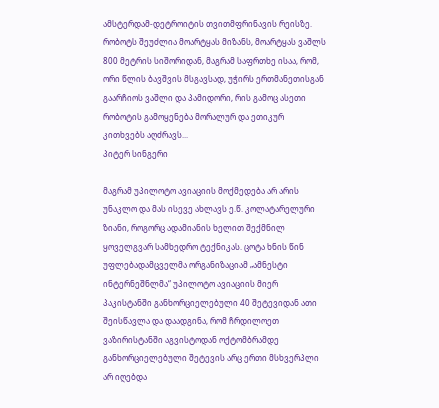ამსტერდამ-დეტროიტის თვითმფრინავის რეისზე.
რობოტს შეუძლია მოარტყას მიზანს, მოარტყას ვაშლს 800 მეტრის სიშორიდან, მაგრამ საფრთხე ისაა, რომ, ორი წლის ბავშვის მსგავსად, უჭირს ერთმანეთისგან გაარჩიოს ვაშლი და პამიდორი, რის გამოც ასეთი რობოტის გამოყენება მორალურ და ეთიკურ კითხვებს აღძრავს...
პიტერ სინგერი

მაგრამ უპილოტო ავიაციის მოქმედება არ არის უნაკლო და მას ისევე ახლავს ე.წ. კოლატარელური ზიანი, როგორც ადამიანის ხელით შექმნილ ყოველგვარ სამხედრო ტექნიკას. ცოტა ხნის წინ უფლებადამცველმა ორგანიზაციამ „ამნესტი ინტერნეშნლმა“ უპილოტო ავიაციის მიერ პაკისტანში განხორციელებული 40 შეტევიდან ათი შეისწავლა და დაადგინა, რომ ჩრდილოეთ ვაზირისტანში აგვისტოდან ოქტომბრამდე განხორციელებული შეტევის არც ერთი მსხვერპლი არ იღებდა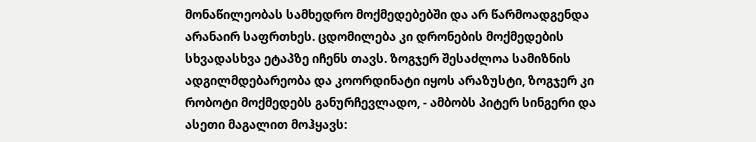მონაწილეობას სამხედრო მოქმედებებში და არ წარმოადგენდა არანაირ საფრთხეს. ცდომილება კი დრონების მოქმედების სხვადასხვა ეტაპზე იჩენს თავს. ზოგჯერ შესაძლოა სამიზნის ადგილმდებარეობა და კოორდინატი იყოს არაზუსტი, ზოგჯერ კი რობოტი მოქმედებს განურჩევლადო, - ამბობს პიტერ სინგერი და ასეთი მაგალით მოჰყავს: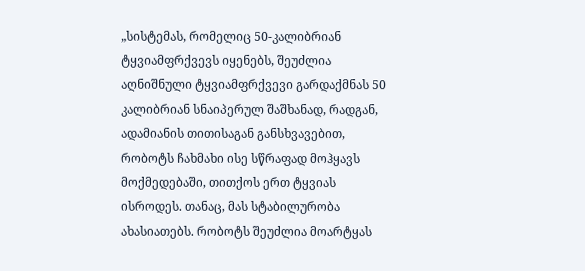„სისტემას, რომელიც 50-კალიბრიან ტყვიამფრქვევს იყენებს, შეუძლია აღნიშნული ტყვიამფრქვევი გარდაქმნას 50 კალიბრიან სნაიპერულ შაშხანად, რადგან, ადამიანის თითისაგან განსხვავებით, რობოტს ჩახმახი ისე სწრაფად მოჰყავს მოქმედებაში, თითქოს ერთ ტყვიას ისროდეს. თანაც, მას სტაბილურობა ახასიათებს. რობოტს შეუძლია მოარტყას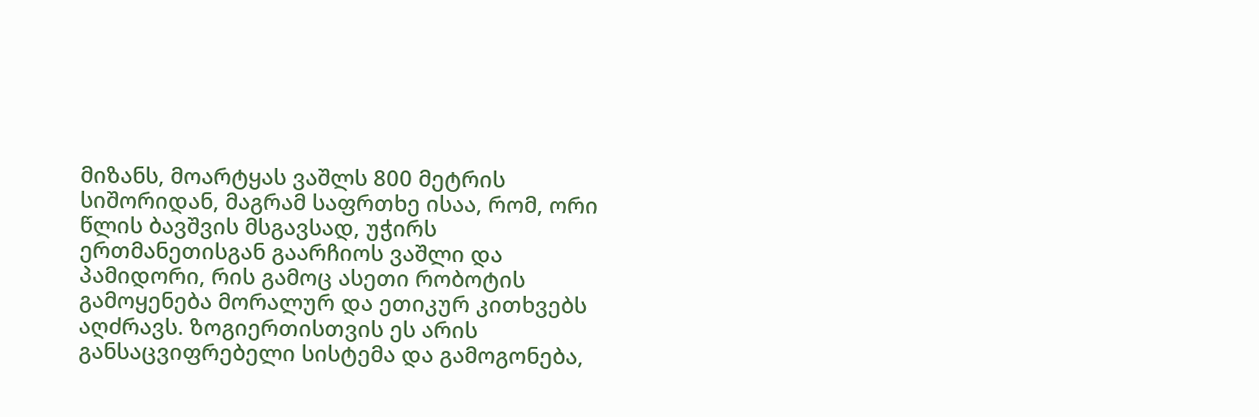მიზანს, მოარტყას ვაშლს 800 მეტრის სიშორიდან, მაგრამ საფრთხე ისაა, რომ, ორი წლის ბავშვის მსგავსად, უჭირს ერთმანეთისგან გაარჩიოს ვაშლი და პამიდორი, რის გამოც ასეთი რობოტის გამოყენება მორალურ და ეთიკურ კითხვებს აღძრავს. ზოგიერთისთვის ეს არის განსაცვიფრებელი სისტემა და გამოგონება,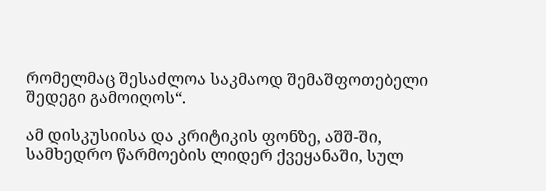რომელმაც შესაძლოა საკმაოდ შემაშფოთებელი შედეგი გამოიღოს“.

ამ დისკუსიისა და კრიტიკის ფონზე, აშშ-ში, სამხედრო წარმოების ლიდერ ქვეყანაში, სულ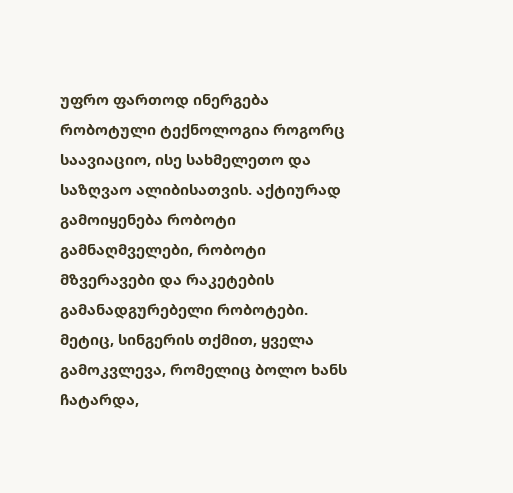უფრო ფართოდ ინერგება რობოტული ტექნოლოგია როგორც საავიაციო, ისე სახმელეთო და საზღვაო ალიბისათვის. აქტიურად გამოიყენება რობოტი გამნაღმველები, რობოტი მზვერავები და რაკეტების გამანადგურებელი რობოტები. მეტიც, სინგერის თქმით, ყველა გამოკვლევა, რომელიც ბოლო ხანს ჩატარდა,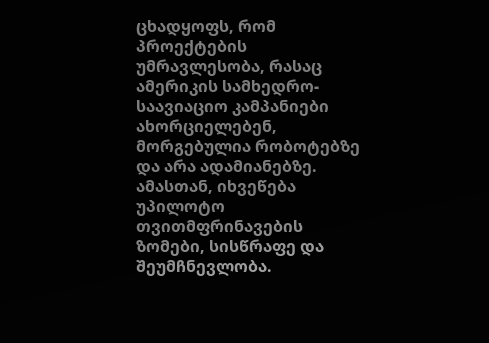ცხადყოფს, რომ პროექტების უმრავლესობა, რასაც ამერიკის სამხედრო-საავიაციო კამპანიები ახორციელებენ, მორგებულია რობოტებზე და არა ადამიანებზე. ამასთან, იხვეწება უპილოტო თვითმფრინავების ზომები, სისწრაფე და შეუმჩნევლობა.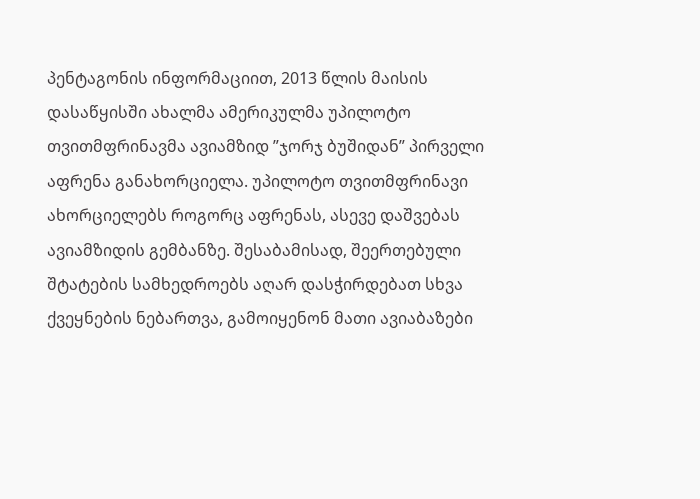პენტაგონის ინფორმაციით, 2013 წლის მაისის დასაწყისში ახალმა ამერიკულმა უპილოტო თვითმფრინავმა ავიამზიდ ”ჯორჯ ბუშიდან” პირველი აფრენა განახორციელა. უპილოტო თვითმფრინავი ახორციელებს როგორც აფრენას, ასევე დაშვებას ავიამზიდის გემბანზე. შესაბამისად, შეერთებული შტატების სამხედროებს აღარ დასჭირდებათ სხვა ქვეყნების ნებართვა, გამოიყენონ მათი ავიაბაზები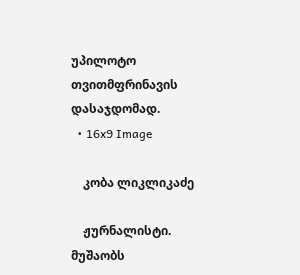უპილოტო თვითმფრინავის დასაჯდომად.
  • 16x9 Image

    კობა ლიკლიკაძე

    ჟურნალისტი. მუშაობს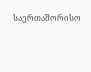საერთაშორისო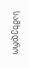სამხედრო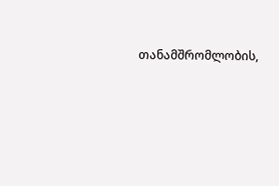თანამშრომლობის,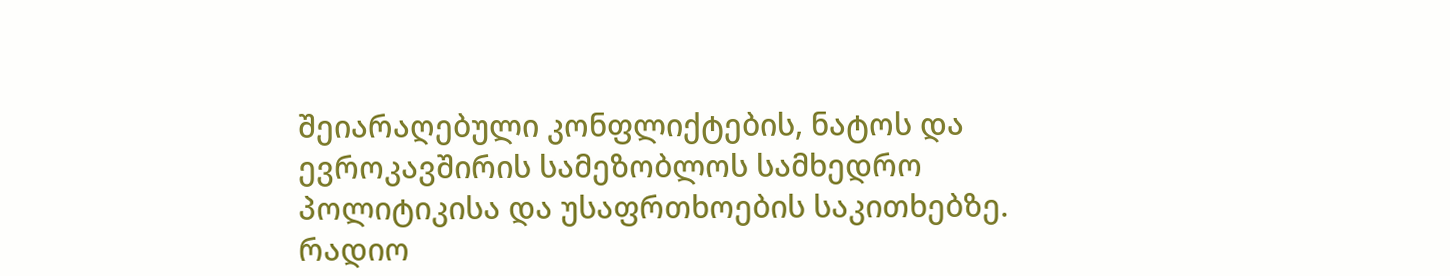შეიარაღებული კონფლიქტების, ნატოს და ევროკავშირის სამეზობლოს სამხედრო პოლიტიკისა და უსაფრთხოების საკითხებზე. რადიო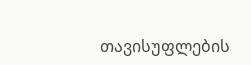თავისუფლების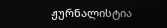ჟურნალისტია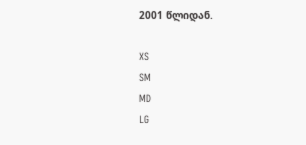2001 წლიდან.

XS
SM
MD
LG